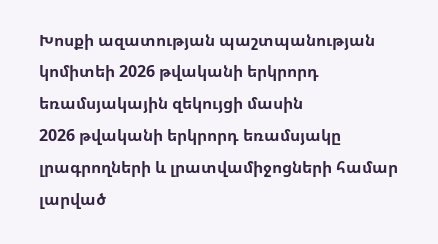Խոսքի ազատության պաշտպանության կոմիտեի 2026 թվականի երկրորդ եռամսյակային զեկույցի մասին
2026 թվականի երկրորդ եռամսյակը լրագրողների և լրատվամիջոցների համար լարված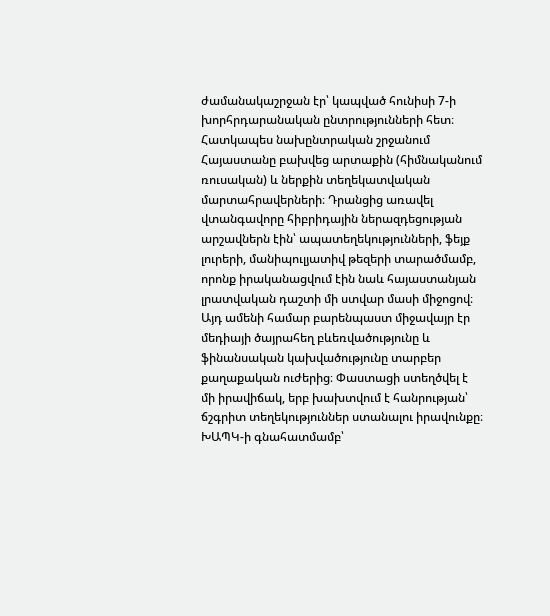ժամանակաշրջան էր՝ կապված հունիսի 7-ի խորհրդարանական ընտրությունների հետ։ Հատկապես նախընտրական շրջանում Հայաստանը բախվեց արտաքին (հիմնականում ռուսական) և ներքին տեղեկատվական մարտահրավերների։ Դրանցից առավել վտանգավորը հիբրիդային ներազդեցության արշավներն էին՝ ապատեղեկությունների, ֆեյք լուրերի, մանիպուլյատիվ թեզերի տարածմամբ, որոնք իրականացվում էին նաև հայաստանյան լրատվական դաշտի մի ստվար մասի միջոցով։ Այդ ամենի համար բարենպաստ միջավայր էր մեդիայի ծայրահեղ բևեռվածությունը և ֆինանսական կախվածությունը տարբեր քաղաքական ուժերից։ Փաստացի ստեղծվել է մի իրավիճակ, երբ խախտվում է հանրության՝ ճշգրիտ տեղեկություններ ստանալու իրավունքը։
ԽԱՊԿ-ի գնահատմամբ՝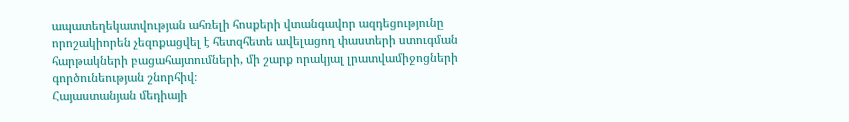ապատեղեկատվության ահռելի հոսքերի վտանգավոր ազդեցությունը որոշակիորեն չեզոքացվել է հետզհետե ավելացող փաստերի ստուգման հարթակների բացահայտումների, մի շարք որակյալ լրատվամիջոցների գործունեության շնորհիվ։
Հայաստանյան մեդիայի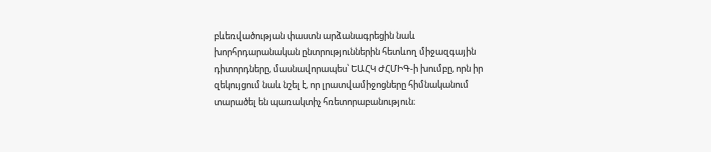բևեռվածության փաստն արձանագրեցին նաև խորհրդարանական ընտրություններին հետևող միջազգային դիտորդները, մասնավորապես՝ ԵԱՀԿ ԺՀՄԻԳ-ի խումբը, որն իր զեկույցում նաև նշել է, որ լրատվամիջոցները հիմնականում տարածել են պառակտիչ հռետորաբանություն։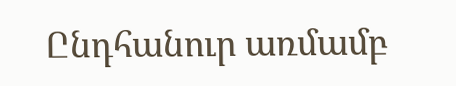Ընդհանուր առմամբ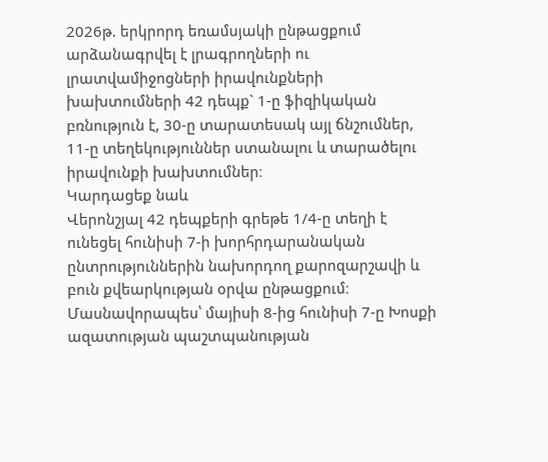2026թ. երկրորդ եռամսյակի ընթացքում արձանագրվել է լրագրողների ու լրատվամիջոցների իրավունքների խախտումների 42 դեպք` 1-ը ֆիզիկական բռնություն է, 30-ը տարատեսակ այլ ճնշումներ, 11-ը տեղեկություններ ստանալու և տարածելու իրավունքի խախտումներ։
Կարդացեք նաև
Վերոնշյալ 42 դեպքերի գրեթե 1/4-ը տեղի է ունեցել հունիսի 7-ի խորհրդարանական ընտրություններին նախորդող քարոզարշավի և բուն քվեարկության օրվա ընթացքում։ Մասնավորապես՝ մայիսի 8-ից հունիսի 7-ը Խոսքի ազատության պաշտպանության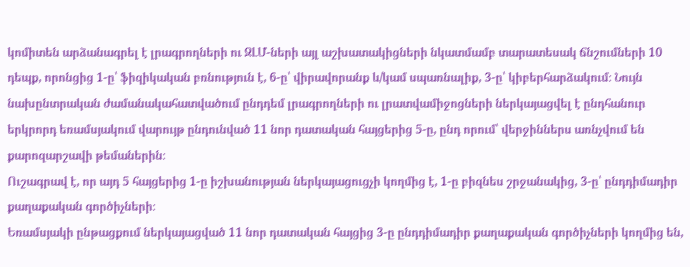կոմիտեն արձանագրել է լրագրողների ու ԶԼՄ-ների այլ աշխատակիցների նկատմամբ տարատեսակ ճնշումների 10 դեպք, որոնցից 1-ը՝ ֆիզիկական բռնություն է, 6-ը՝ վիրավորանք և/կամ սպառնալիք, 3-ը՝ կիբերհարձակում։ Նույն նախընտրական ժամանակահատվածում ընդդեմ լրագրողների ու լրատվամիջոցների ներկայացվել է ընդհանուր երկրորդ եռամսյակում վարույթ ընդունված 11 նոր դատական հայցերից 5-ը, ընդ որում՝ վերջիններս առնչվում են քարոզարշավի թեմաներին։
Ուշագրավ է, որ այդ 5 հայցերից 1-ը իշխանության ներկայացուցչի կողմից է, 1-ը բիզնես շրջանակից, 3-ը՝ ընդդիմադիր քաղաքական գործիչների։
Եռամսյակի ընթացքում ներկայացված 11 նոր դատական հայցից 3-ը ընդդիմադիր քաղաքական գործիչների կողմից են,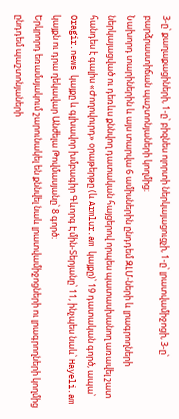3-ը՝ քաղաքացիների, 1-ը՝ բիզնես ոլորտի ներկայացուցչի, 1-ը՝ լրատվամիջոցի, 3-ը՝ բարձրաստիճան պաշտոնյաների կողմից։
Նախորդ տարիներին և այս տարվա 6 ամիսներին ընդդեմ ԶԼՄ-ների և լրագրողների ներկայացված ու դեռևս քննվող դատական հայցերով որպես պատասխանող առավել շատ հանդես է գալիս «Ժողովուրդ» օրաթերթը (և Armlur.am կայքը)՝ 19 դատական գործ, ապա՝ Oragir.news կայքը և գլխավոր խմբագիր Գևորգ Էմին-Տերյանը՝ 11, ինչպես նաև՝ Hayeli.am կայքն ու դրա ղեկավար Անժելա Թովմասյանը՝ 8 գործ։
Երկրորդ եռամսյակում շարունակել են քննվել նաև լրատվամիջոցների ու լրագրողների կողմից ընդդեմ պաշտոնյաների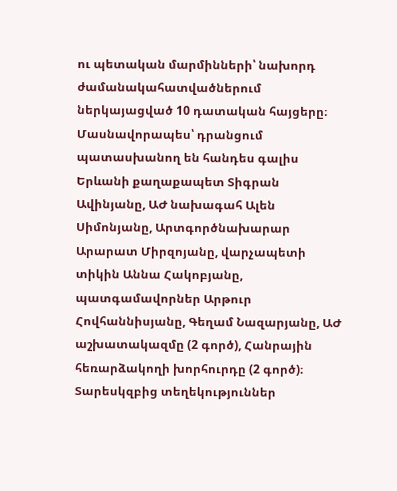ու պետական մարմինների՝ նախորդ ժամանակահատվածներում ներկայացված 10 դատական հայցերը։ Մասնավորապես՝ դրանցում պատասխանող են հանդես գալիս Երևանի քաղաքապետ Տիգրան Ավինյանը, ԱԺ նախագահ Ալեն Սիմոնյանը, Արտգործնախարար Արարատ Միրզոյանը, վարչապետի տիկին Աննա Հակոբյանը, պատգամավորներ Արթուր Հովհաննիսյանը, Գեղամ Նազարյանը, ԱԺ աշխատակազմը (2 գործ), Հանրային հեռարձակողի խորհուրդը (2 գործ)։
Տարեսկզբից տեղեկություններ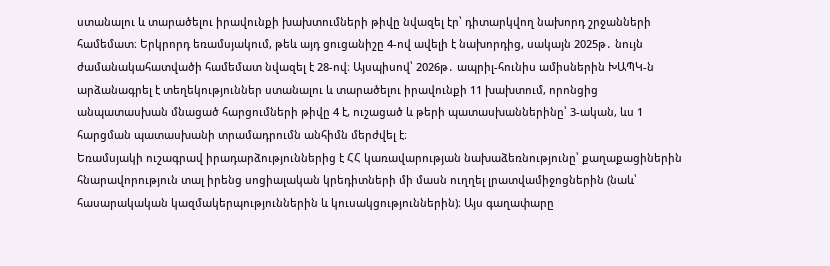ստանալու և տարածելու իրավունքի խախտումների թիվը նվազել էր՝ դիտարկվող նախորդ շրջանների համեմատ։ Երկրորդ եռամսյակում, թեև այդ ցուցանիշը 4-ով ավելի է նախորդից, սակայն 2025թ․ նույն ժամանակահատվածի համեմատ նվազել է 28-ով։ Այսպիսով՝ 2026թ․ ապրիլ-հունիս ամիսներին ԽԱՊԿ-ն արձանագրել է տեղեկություններ ստանալու և տարածելու իրավունքի 11 խախտում, որոնցից անպատասխան մնացած հարցումների թիվը 4 է, ուշացած և թերի պատասխաններինը՝ 3-ական, ևս 1 հարցման պատասխանի տրամադրումն անհիմն մերժվել է։
Եռամսյակի ուշագրավ իրադարձություններից է ՀՀ կառավարության նախաձեռնությունը՝ քաղաքացիներին հնարավորություն տալ իրենց սոցիալական կրեդիտների մի մասն ուղղել լրատվամիջոցներին (նաև՝ հասարակական կազմակերպություններին և կուսակցություններին)։ Այս գաղափարը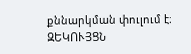քննարկման փուլում է։
ԶԵԿՈՒՅՑՆ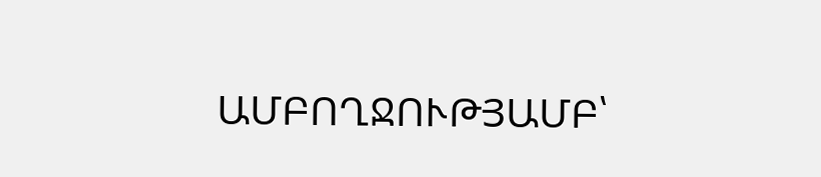ԱՄԲՈՂՋՈՒԹՅԱՄԲ՝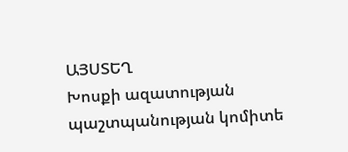ԱՅՍՏԵՂ
Խոսքի ազատության պաշտպանության կոմիտե